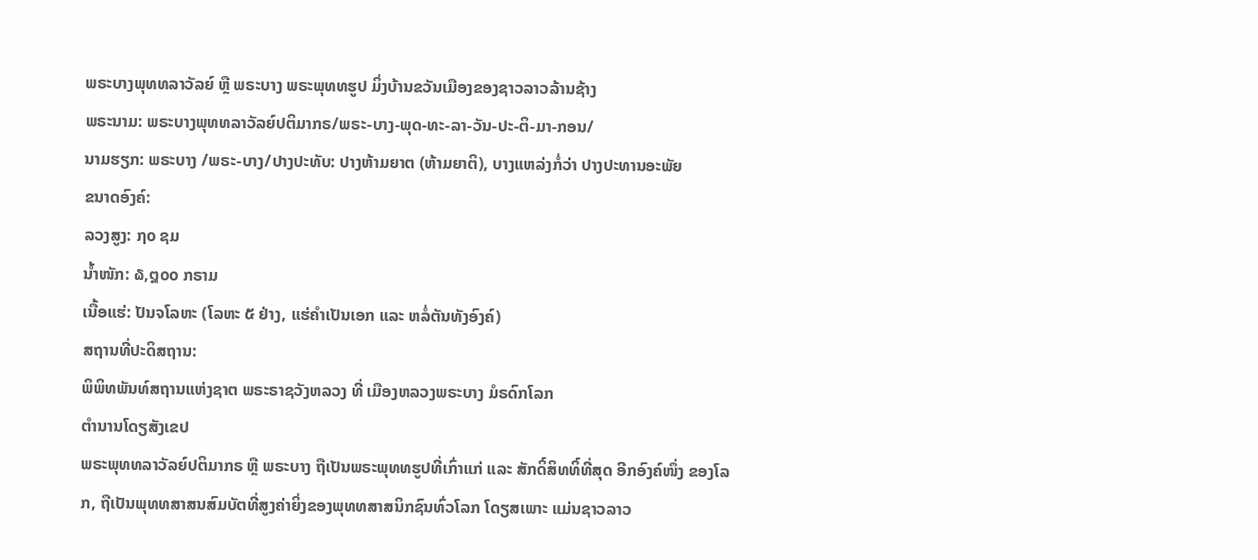ພຣະບາງພຸທທລາວັລຍ໌ ຫຼື ພຣະບາງ ພຣະພຸທທຮູປ ມິ່ງບ້ານຂວັນເມືອງຂອງຊາວລາວລ້ານຊ້າງ
ພຣະນາມ: ພຣະບາງພຸທທລາວັລຍ໌ປຕິມາກຣ/ພຣະ-ບາງ-ພຸດ-ທະ-ລາ-ວັນ-ປະ-ຕິ-ມາ-ກອນ/
ນາມຮຽກ: ພຣະບາງ /ພຣະ-ບາງ/ປາງປະທັບ: ປາງຫ້າມຍາຕ (ຫ້າມຍາຕິ), ບາງແຫລ່ງກໍ່ວ່າ ປາງປະທານອະພັຍ
ຂນາດອົງຄ໌:
ລວງສູງ: ໗໐ ຊມ
ນ້ຳໜັກ: ໖,໘໐໐ ກຣາມ
ເນື້ອແຮ່: ປັນຈໂລຫະ (ໂລຫະ ໕ ຢ່າງ, ແຮ່ຄຳເປັນເອກ ແລະ ຫລໍ່ຕັນທັງອົງຄ໌)
ສຖານທີ່ປະດິສຖານ:
ພິພິທພັນທ໌ສຖານແຫ່ງຊາຕ ພຣະຣາຊວັງຫລວງ ທີ່ ເມືອງຫລວງພຣະບາງ ມໍຣດົກໂລກ
ຕຳນານໂດຽສັງເຂປ
ພຣະພຸທທລາວັລຍ໌ປຕິມາກຣ ຫຼື ພຣະບາງ ຖືເປັນພຣະພຸທທຮູປທີ່ເກົ່າແກ່ ແລະ ສັກດິ໌ສິທທິ໌ທີ່ສຸດ ອີກອົງຄ໌ໜຶ່ງ ຂອງໂລກ, ຖືເປັນພຸທທສາສນສົມບັຕທີ່ສູງຄ່າຍິ່ງຂອງພຸທທສາສນິກຊົນທົ່ວໂລກ ໂດຽສເພາະ ແມ່ນຊາວລາວ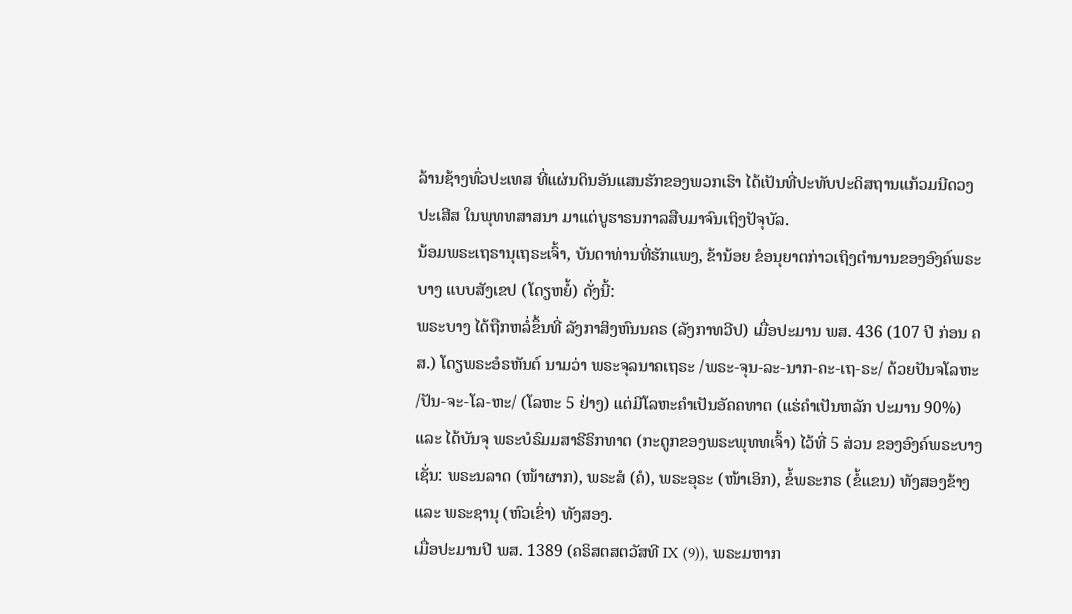ລ້ານຊ້າງທົ່ວປະເທສ ທີ່ແຜ່ນດິນອັນແສນຮັກຂອງພວກເຮົາ ໄດ້ເປັນທີ່ປະທັບປະດິສຖານແກ້ວມນີດວງປະເສີສ ໃນພຸທທສາສນາ ມາແຕ່ບູຮາຣນກາລສືບມາຈົນເຖິງປັຈຸບັລ.
ນ້ອມພຣະເຖຣານຸເຖຣະເຈົ້າ, ບັນດາທ່ານທີ່ຮັກແພງ, ຂ້ານ້ອຍ ຂໍອນຸຍາຕກ່າວເຖິງຕຳນານຂອງອົງຄ໌ພຣະບາງ ແບບສັງເຂປ (ໂດຽຫຍໍ້) ດັ່ງນີ້:
ພຣະບາງ ໄດ້ຖືກຫລໍ່ຂຶ້ນທີ່ ລັງກາສິງຫົນນຄຣ (ລັງກາທວີປ) ເມື່ອປະມານ ພສ. 436 (107 ປີ ກ່ອນ ຄສ.) ໂດຽພຣະອໍຣຫັນຕ໌ ນາມວ່າ ພຣະຈຸລນາຄເຖຣະ /ພຣະ-ຈຸນ-ລະ-ນາກ-ຄະ-ເຖ-ຣະ/ ດ້ວຍປັນຈໂລຫະ /ປັນ-ຈະ-ໂລ-ຫະ/ (ໂລຫະ 5 ຢ່າງ) ແຕ່ມີໂລຫະຄຳເປັນອັຄຄທາຕ (ແຮ່ຄຳເປັນຫລັກ ປະມານ 90%) ແລະ ໄດ້ບັນຈຸ ພຣະບໍຣົມມສາຣີຣິກທາຕ (ກະດູກຂອງພຣະພຸທທເຈົ້າ) ໄວ້ທີ່ 5 ສ່ວນ ຂອງອົງຄ໌ພຣະບາງ ເຊັ່ນ: ພຣະນລາດ (ໜ້າຜາກ), ພຣະສໍ (ຄໍ), ພຣະອຸຣະ (ໜ້າເອິກ), ຂໍ້ພຣະກຣ (ຂໍ້ແຂນ) ທັງສອງຂ້າງ ແລະ ພຣະຊານຸ (ຫົວເຂົ່າ) ທັງສອງ.
ເມື່ອປະມານປີ ພສ. 1389 (ຄຣິສຕສຕວັສທີ IX (9)), ພຣະມຫາກ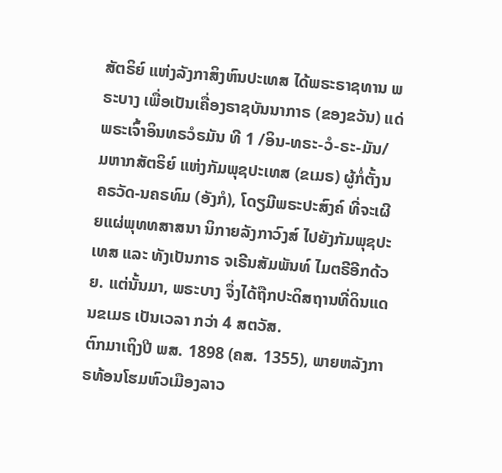ສັຕຣິຍ໌ ແຫ່ງລັງກາສິງຫົນປະເທສ ໄດ້ພຣະຣາຊທານ ພຣະບາງ ເພື່ອເປັນເຄື່ອງຣາຊບັນນາກາຣ (ຂອງຂວັນ) ແດ່ພຣະເຈົ້າອິນທຣວໍຣມັນ ທີ 1 /ອິນ-ທຣະ-ວໍ-ຣະ-ມັນ/ ມຫາກສັຕຣິຍ໌ ແຫ່ງກັມພຸຊປະເທສ (ຂເມຣ) ຜູ້ກໍ່ຕັ້ງນຄຣວັດ-ນຄຣທົມ (ອັງກໍ), ໂດຽມີພຣະປະສົງຄ໌ ທີ່ຈະເຜີຍແຜ່ພຸທທສາສນາ ນິກາຍລັງກາວົງສ໌ ໄປຍັງກັມພຸຊປະເທສ ແລະ ທັງເປັນກາຣ ຈເຣີນສັມພັນທ໌ ໄມຕຣີອີກດ້ວຍ. ແຕ່ນັ້ນມາ, ພຣະບາງ ຈຶ່ງໄດ້ຖືກປະດິສຖານທີ່ດິນແດນຂເມຣ ເປັນເວລາ ກວ່າ 4 ສຕວັສ.
ຕົກມາເຖິງປີ ພສ. 1898 (ຄສ. 1355), ພາຍຫລັງກາຣທ້ອນໂຮມຫົວເມືອງລາວ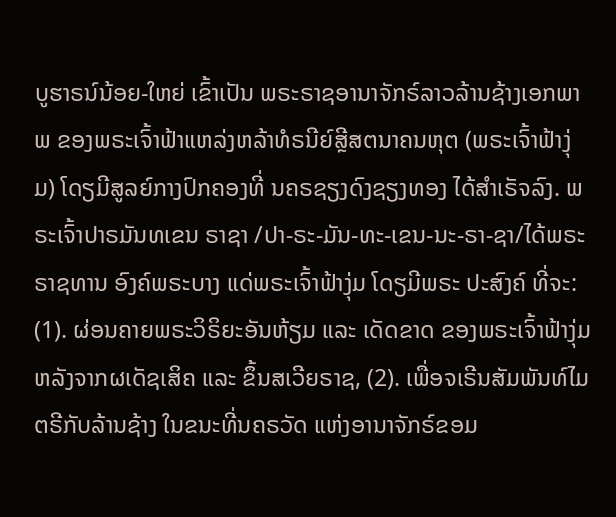ບູຮາຣນ໌ນ້ອຍ-ໃຫຍ່ ເຂົ້າເປັນ ພຣະຣາຊອານາຈັກຣ໌ລາວລ້ານຊ້າງເອກພາພ ຂອງພຣະເຈົ້າຟ້າແຫລ່ງຫລ້າທໍຣນີຍ໌ສຼີສຕນາຄນຫຸຕ (ພຣະເຈົ້າຟ້າງຸ່ມ) ໂດຽມີສູລຍ໌ກາງປົກຄອງທີ່ ນຄຣຊຽງດົງຊຽງທອງ ໄດ້ສຳເຣັຈລົງ. ພຣະເຈົ້າປາຣມັນທເຂນ ຣາຊາ /ປາ-ຣະ-ມັນ-ທະ-ເຂນ-ນະ-ຣາ-ຊາ/ໄດ້ພຣະຣາຊທານ ອົງຄ໌ພຣະບາງ ແດ່ພຣະເຈົ້າຟ້າງຸ່ມ ໂດຽມີພຣະ ປະສົງຄ໌ ທີ່ຈະ: (1). ຜ່ອນຄາຍພຣະວິຣິຍະອັນຫ້ຽມ ແລະ ເດັດຂາດ ຂອງພຣະເຈົ້າຟ້າງຸ່ມ ຫລັງຈາກຜເດັຊເສິຄ ແລະ ຂຶ້ນສເວີຍຣາຊ, (2). ເພື່ອຈເຣີນສັມພັນທ໌ໄມຕຣີກັບລ້ານຊ້າງ ໃນຂນະທີ່ນຄຣວັດ ແຫ່ງອານາຈັກຣ໌ຂອມ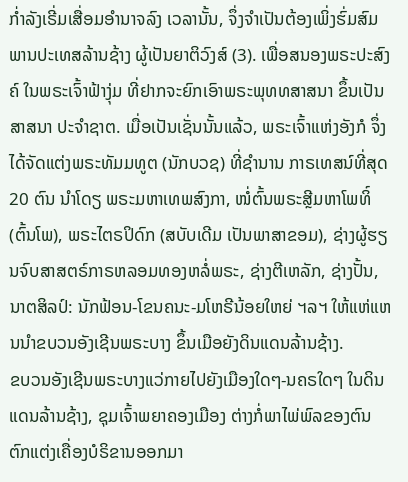ກໍ່າລັງເຣີ່ມເສື່ອມອຳນາຈລົງ ເວລານັ້ນ, ຈຶ່ງຈຳເປັນຕ້ອງເພິ່ງຮົ່ມສົມພານປະເທສລ້ານຊ້າງ ຜູ້ເປັນຍາຕິວົງສ໌ (3). ເພື່ອສນອງພຣະປະສົງຄ໌ ໃນພຣະເຈົ້າຟ້າງຸ່ມ ທີ່ຢາກຈະຍົກເອົາພຣະພຸທທສາສນາ ຂຶ້ນເປັນສາສນາ ປະຈຳຊາຕ. ເມື່ອເປັນເຊັ່ນນັ້ນແລ້ວ, ພຣະເຈົ້າແຫ່ງອັງກໍ ຈຶ່ງໄດ້ຈັດແຕ່ງພຣະທັມມທູຕ (ນັກບວຊ) ທີ່ຊຳນານ ກາຣເທສນ໌ທີ່ສຸດ 20 ຕົນ ນຳໂດຽ ພຣະມຫາເທພສົງກາ, ໜໍ່ຕົ້ນພຣະສຼີມຫາໂພທິ໌ (ຕົ້ນໂພ), ພຣະໄຕຣປິດົກ (ສບັບເດີມ ເປັນພາສາຂອມ), ຊ່າງຜູ້ຮຽນຈົບສາສຕຣ໌ກາຣຫລອມທອງຫລໍ່ພຣະ, ຊ່າງຕີເຫລັກ, ຊ່າງປັ້ນ, ນາຕສິລປ໌: ນັກຟ້ອນ-ໂຂນຄນະ-ມໂຫຣີນ້ອຍໃຫຍ່ ຯລຯ ໃຫ້ແຫ່ແຫນນຳຂບວນອັງເຊີນພຣະບາງ ຂຶ້ນເມືອຍັງດິນແດນລ້ານຊ້າງ.
ຂບວນອັງເຊີນພຣະບາງແວ່ກາຍໄປຍັງເມືອງໃດໆ-ນຄຣໃດໆ ໃນດິນແດນລ້ານຊ້າງ, ຊຸມເຈົ້າພຍາຄອງເມືອງ ຕ່າງກໍ່ພາໄພ່ພົລຂອງຕົນ ຕົກແຕ່ງເຄື່ອງບໍຣິຂານອອກມາ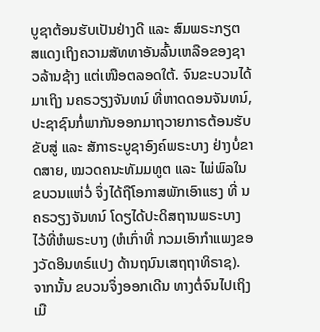ບູຊາຕ້ອນຮັບເປັນຢ່າງດີ ແລະ ສົມພຣະກຽຕ ສແດງເຖິງຄວາມສັທທາອັນລົ້ນເຫລືອຂອງຊາວລ້ານຊ້າງ ແຕ່ເໜືອຕລອດໃຕ້. ຈົນຂະບວນໄດ້ມາເຖິງ ນຄຣວຽງຈັນທນ໌ ທີ່ຫາດດອນຈັນທນ໌, ປະຊາຊົນກໍ່ພາກັນອອກມາຖວາຍກາຣຕ້ອນຮັບຂັບສູ່ ແລະ ສັກາຣະບູຊາອົງຄ໌ພຣະບາງ ຢ່າງບໍ່ຂາດສາຍ, ໝວດຄນະທັມມທູຕ ແລະ ໄພ່ພົລໃນຂບວນແຫ່ວໍ່ ຈຶ່ງໄດ້ຖືໂອກາສພັກເອົາແຮງ ທີ່ ນຄຣວຽງຈັນທນ໌ ໂດຽໄດ້ປະດິສຖານພຣະບາງ ໄວ້ທີ່ຫໍພຣະບາງ (ຫໍເກົ່າທີ່ ກວມເອົາກຳແພງຂອງວັດອິນທຣ໌ແປງ ດ້ານຖນົນເສຖຖາທິຣາຊ). ຈາກນັ້ນ ຂບວນຈຶ່ງອອກເດີນ ທາງຕໍ່ຈົນໄປເຖິງເມື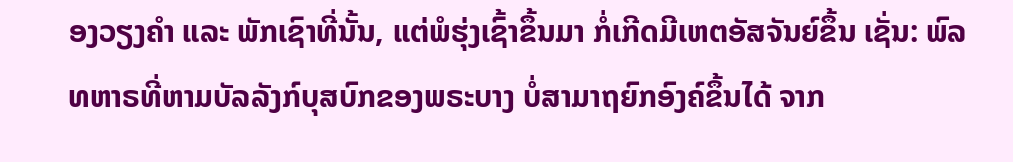ອງວຽງຄຳ ແລະ ພັກເຊົາທີ່ນັ້ນ, ແຕ່ພໍຮຸ່ງເຊົ້າຂຶ້ນມາ ກໍ່ເກີດມີເຫຕອັສຈັນຍ໌ຂຶ້ນ ເຊັ່ນ: ພົລທຫາຣທີ່ຫາມບັລລັງກ໌ບຸສບົກຂອງພຣະບາງ ບໍ່ສາມາຖຍົກອົງຄ໌ຂຶ້ນໄດ້ ຈາກ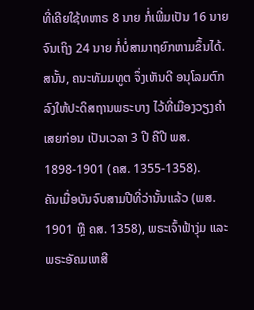ທີ່ເຄີຍໃຊ້ທຫາຣ 8 ນາຍ ກໍ່ເພີ່ມເປັນ 16 ນາຍ ຈົນເຖິງ 24 ນາຍ ກໍ່ບໍ່ສາມາຖຍົກຫາມຂຶ້ນໄດ້. ສນັ້ນ, ຄນະທັມມທູຕ ຈຶ່ງເຫັນດີ ອນຸໂລມຕົກລົງໃຫ້ປະດິສຖານພຣະບາງ ໄວ້ທີ່ເມືອງວຽງຄຳ ເສຍກ່ອນ ເປັນເວລາ 3 ປີ ຄືປີ ພສ. 1898-1901 (ຄສ. 1355-1358).
ຄັນເມື່ອບັນຈົບສາມປີທີ່ວ່ານັ້ນແລ້ວ (ພສ. 1901 ຫຼື ຄສ. 1358), ພຣະເຈົ້າຟ້າງຸ່ມ ແລະ ພຣະອັຄມເຫສີ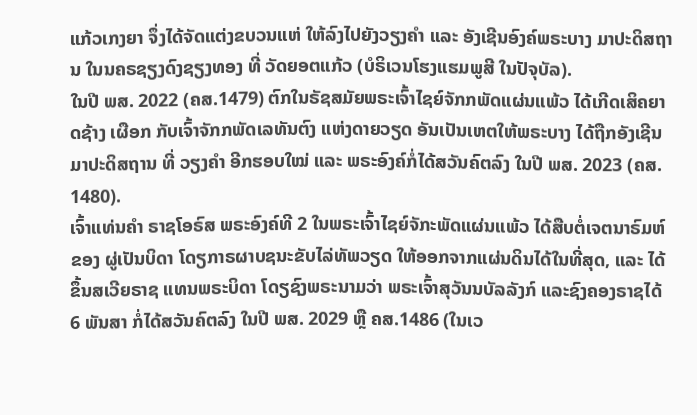ແກ້ວເກງຍາ ຈຶ່ງໄດ້ຈັດແຕ່ງຂບວນແຫ່ ໃຫ້ລົງໄປຍັງວຽງຄຳ ແລະ ອັງເຊີນອົງຄ໌ພຣະບາງ ມາປະດິສຖານ ໃນນຄຣຊຽງດົງຊຽງທອງ ທີ່ ວັດຍອຕແກ້ວ (ບໍຣິເວນໂຮງແຮມພູສີ ໃນປັຈຸບັລ).
ໃນປີ ພສ. 2022 (ຄສ.1479) ຕົກໃນຣັຊສມັຍພຣະເຈົ້າໄຊຍ໌ຈັກກພັດແຜ່ນແພ້ວ ໄດ້ເກີດເສິຄຍາດຊ້າງ ເຜືອກ ກັບເຈົ້າຈັກກພັດເລທັນຕົງ ແຫ່ງດາຍວຽດ ອັນເປັນເຫຕໃຫ້ພຣະບາງ ໄດ້ຖືກອັງເຊີນມາປະດິສຖານ ທີ່ ວຽງຄຳ ອີກຮອບໃໝ່ ແລະ ພຣະອົງຄ໌ກໍ່ໄດ້ສວັນຄົຕລົງ ໃນປີ ພສ. 2023 (ຄສ. 1480).
ເຈົ້າແທ່ນຄຳ ຣາຊໂອຣົສ ພຣະອົງຄ໌ທີ 2 ໃນພຣະເຈົ້າໄຊຍ໌ຈັກະພັດແຜ່ນແພ້ວ ໄດ້ສືບຕໍ່ເຈຕນາຣົມຫ໌ຂອງ ຜູ່ເປັນບິດາ ໂດຽກາຣຜາບຊນະຂັບໄລ່ທັພວຽດ ໃຫ້ອອກຈາກແຜ່ນດິນໄດ້ໃນທີ່ສຸດ, ແລະ ໄດ້ຂຶ້ນສເວີຍຣາຊ ແທນພຣະບິດາ ໂດຽຊົງພຣະນາມວ່າ ພຣະເຈົ້າສຸວັນນບັລລັງກ໌ ແລະຊົງຄອງຣາຊໄດ້ 6 ພັນສາ ກໍ່ໄດ້ສວັນຄົຕລົງ ໃນປີ ພສ. 2029 ຫຼື ຄສ.1486 (ໃນເວ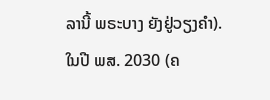ລານີ້ ພຣະບາງ ຍັງຢູ່ວຽງຄຳ).
ໃນປີ ພສ. 2030 (ຄ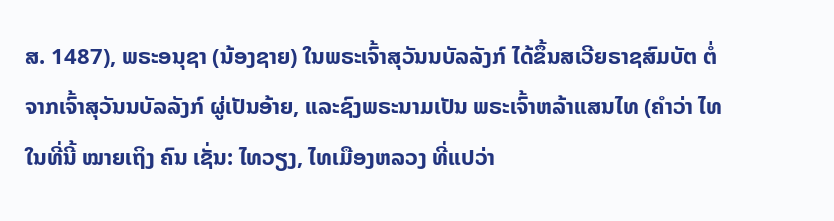ສ. 1487), ພຣະອນຸຊາ (ນ້ອງຊາຍ) ໃນພຣະເຈົ້າສຸວັນນບັລລັງກ໌ ໄດ້ຂຶ້ນສເວີຍຣາຊສົມບັຕ ຕໍ່ຈາກເຈົ້າສຸວັນນບັລລັງກ໌ ຜູ່ເປັນອ້າຍ, ແລະຊົງພຣະນາມເປັນ ພຣະເຈົ້າຫລ້າແສນໄທ (ຄຳວ່າ ໄທ ໃນທີ່ນີ້ ໝາຍເຖິງ ຄົນ ເຊັ່ນ: ໄທວຽງ, ໄທເມືອງຫລວງ ທີ່ແປວ່າ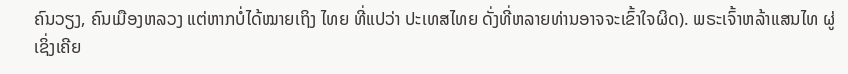ຄົນວຽງ, ຄົນເມືອງຫລວງ ແຕ່ຫາກບໍ່ໄດ້ໝາຍເຖິງ ໄທຍ ທີ່ແປວ່າ ປະເທສໄທຍ ດັ່ງທີ່ຫລາຍທ່ານອາຈຈະເຂົ້າໃຈຜິດ). ພຣະເຈົ້າຫລ້າແສນໄທ ຜູ່ເຊິ່ງເຄີຍ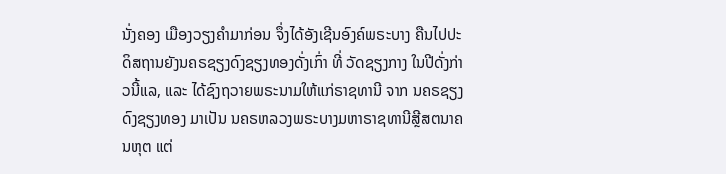ນັ່ງຄອງ ເມືອງວຽງຄຳມາກ່ອນ ຈຶ່ງໄດ້ອັງເຊີນອົງຄ໌ພຣະບາງ ຄືນໄປປະດິສຖານຍັງນຄຣຊຽງດົງຊຽງທອງດັ່ງເກົ່າ ທີ່ ວັດຊຽງກາງ ໃນປີດັ່ງກ່າວນີ້ແລ, ແລະ ໄດ້ຊົງຖວາຍພຣະນາມໃຫ້ແກ່ຣາຊທານີ ຈາກ ນຄຣຊຽງດົງຊຽງທອງ ມາເປັນ ນຄຣຫລວງພຣະບາງມຫາຣາຊທານີສຼີສຕນາຄນຫຸຕ ແຕ່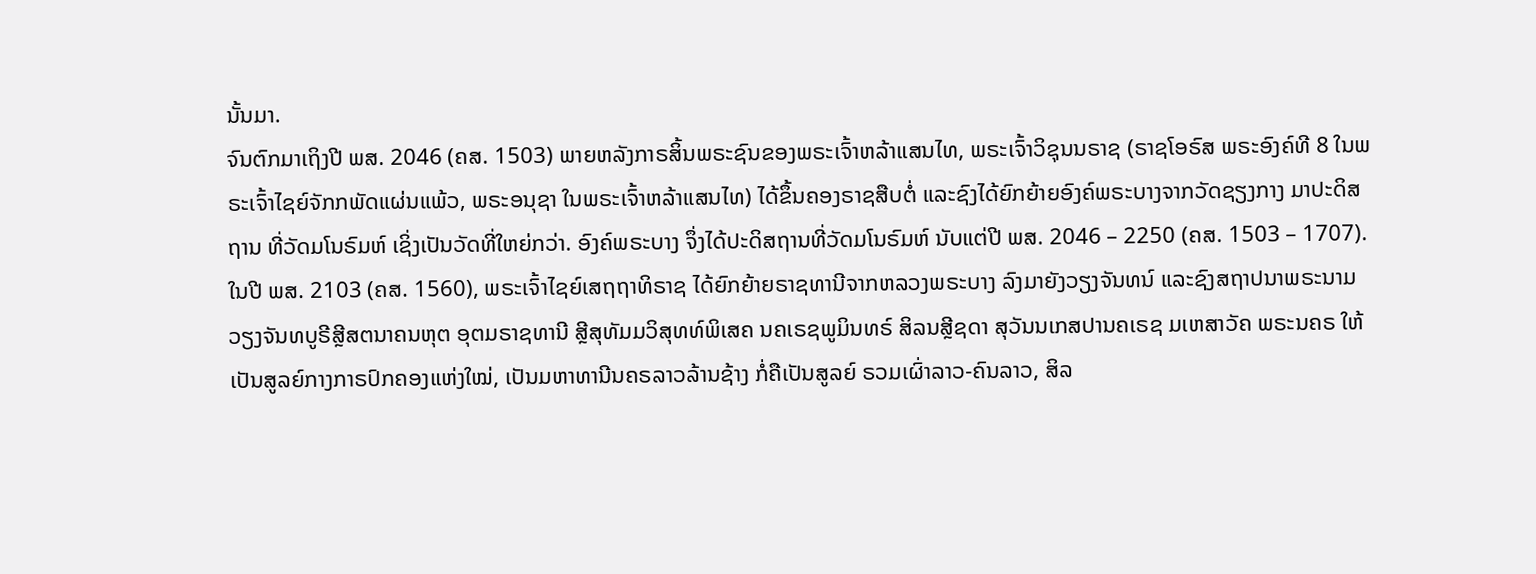ນັ້ນມາ.
ຈົນຕົກມາເຖິງປີ ພສ. 2046 (ຄສ. 1503) ພາຍຫລັງກາຣສິ້ນພຣະຊົນຂອງພຣະເຈົ້າຫລ້າແສນໄທ, ພຣະເຈົ້າວິຊຸນນຣາຊ (ຣາຊໂອຣົສ ພຣະອົງຄ໌ທີ 8 ໃນພຣະເຈົ້າໄຊຍ໌ຈັກກພັດແຜ່ນແພ້ວ, ພຣະອນຸຊາ ໃນພຣະເຈົ້າຫລ້າແສນໄທ) ໄດ້ຂຶ້ນຄອງຣາຊສືບຕໍ່ ແລະຊົງໄດ້ຍົກຍ້າຍອົງຄ໌ພຣະບາງຈາກວັດຊຽງກາງ ມາປະດິສຖານ ທີ່ວັດມໂນຣົມຫ໌ ເຊິ່ງເປັນວັດທີ່ໃຫຍ່ກວ່າ. ອົງຄ໌ພຣະບາງ ຈຶ່ງໄດ້ປະດິສຖານທີ່ວັດມໂນຣົມຫ໌ ນັບແຕ່ປີ ພສ. 2046 – 2250 (ຄສ. 1503 – 1707).
ໃນປີ ພສ. 2103 (ຄສ. 1560), ພຣະເຈົ້າໄຊຍ໌ເສຖຖາທິຣາຊ ໄດ້ຍົກຍ້າຍຣາຊທານີຈາກຫລວງພຣະບາງ ລົງມາຍັງວຽງຈັນທນ໌ ແລະຊົງສຖາປນາພຣະນາມ ວຽງຈັນທບູຣີສຼີສຕນາຄນຫຸຕ ອຸຕມຣາຊທານີ ສຼີສຸທັມມວິສຸທທ໌ພິເສຄ ນຄເຣຊພູມິນທຣ໌ ສິລນສຼີຊດາ ສຸວັນນເກສປານຄເຣຊ ມເຫສາວັຄ ພຣະນຄຣ ໃຫ້ເປັນສູລຍ໌ກາງກາຣປົກຄອງແຫ່ງໃໝ່, ເປັນມຫາທານີນຄຣລາວລ້ານຊ້າງ ກໍ່ຄືເປັນສູລຍ໌ ຣວມເຜົ່າລາວ-ຄົນລາວ, ສິລ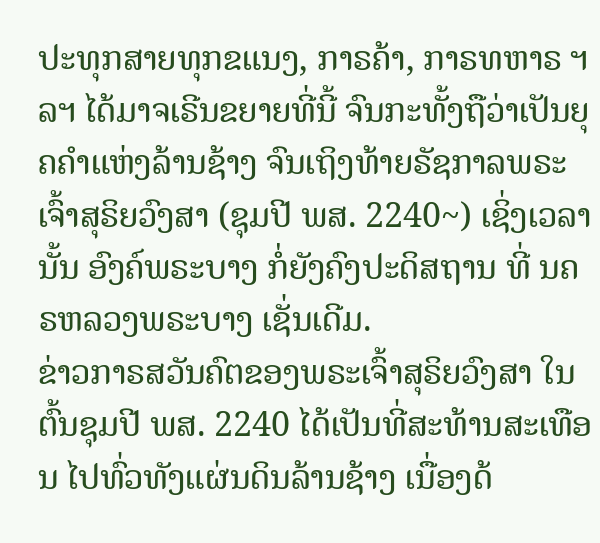ປະທຸກສາຍທຸກຂແນງ, ກາຣຄ້າ, ກາຣທຫາຣ ຯລຯ ໄດ້ມາຈເຣີນຂຍາຍທີ່ນີ້ ຈົນກະທັ້ງຖືວ່າເປັນຍຸຄຄຳແຫ່ງລ້ານຊ້າງ ຈົນເຖິງທ້າຍຣັຊກາລພຣະເຈົ້າສຸຣິຍວົງສາ (ຊຸມປີ ພສ. 2240~) ເຊິ່ງເວລານັ້ນ ອົງຄ໌ພຣະບາງ ກໍ່ຍັງຄົງປະດິສຖານ ທີ່ ນຄຣຫລວງພຣະບາງ ເຊັ່ນເດີມ.
ຂ່າວກາຣສວັນຄົຕຂອງພຣະເຈົ້າສຸຣິຍວົງສາ ໃນຕົ້ນຊຸມປີ ພສ. 2240 ໄດ້ເປັນທີ່ສະທ້ານສະເທືອນ ໄປທົ່ວທັງແຜ່ນດິນລ້ານຊ້າງ ເນື່ອງດ້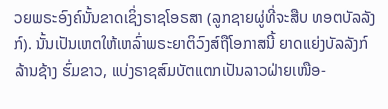ວຍພຣະອົງຄ໌ນັ້ນຂາດເຊິ່ງຣາຊໂອຣສາ (ລູກຊາຍຜູ່ທີ່ຈະສືບ ທອຕບັລລັງກ໌). ນັ້ນເປັນເຫຕໃຫ້ເຫລົ່າພຣະຍາຕິວົງສ໌ຖືໂອກາສນີ້ ຍາດແຍ່ງບັລລັງກ໌ລ້ານຊ້າງ ຮົ່ມຂາວ, ແບ່ງຣາຊສົມບັຕແຕກເປັນລາວຝ່າຍເໜືອ-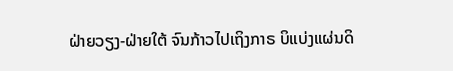ຝ່າຍວຽງ-ຝ່າຍໃຕ້ ຈົນກ້າວໄປເຖິງກາຣ ບິແບ່ງແຜ່ນດິ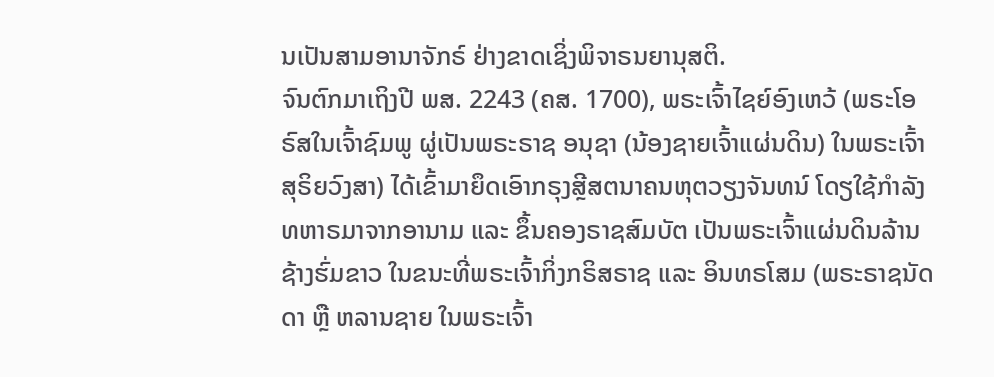ນເປັນສາມອານາຈັກຣ໌ ຢ່າງຂາດເຊິ່ງພິຈາຣນຍານຸສຕິ.
ຈົນຕົກມາເຖິງປີ ພສ. 2243 (ຄສ. 1700), ພຣະເຈົ້າໄຊຍ໌ອົງເຫວ້ (ພຣະໂອຣົສໃນເຈົ້າຊົມພູ ຜູ່ເປັນພຣະຣາຊ ອນຸຊາ (ນ້ອງຊາຍເຈົ້າແຜ່ນດິນ) ໃນພຣະເຈົ້າສຸຣິຍວົງສາ) ໄດ້ເຂົ້າມາຍຶດເອົາກຣຸງສຼີສຕນາຄນຫຸຕວຽງຈັນທນ໌ ໂດຽໃຊ້ກຳລັງທຫາຣມາຈາກອານາມ ແລະ ຂຶ້ນຄອງຣາຊສົມບັຕ ເປັນພຣະເຈົ້າແຜ່ນດິນລ້ານຊ້າງຮົ່ມຂາວ ໃນຂນະທີ່ພຣະເຈົ້າກິ່ງກຣິສຣາຊ ແລະ ອິນທຣໂສມ (ພຣະຣາຊນັດດາ ຫຼື ຫລານຊາຍ ໃນພຣະເຈົ້າ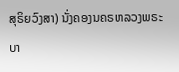ສຸຣິຍວົງສາ) ນັ່ງຄອງນຄຣຫລວງພຣະບາ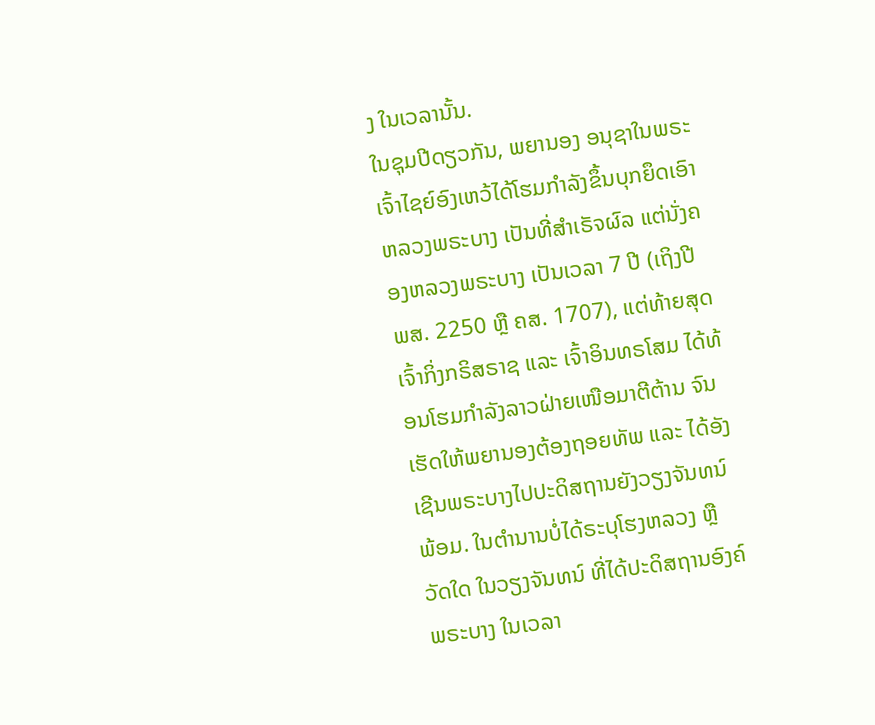ງ ໃນເວລານັ້ນ.
ໃນຊຸມປີດຽວກັນ, ພຍານອງ ອນຸຊາໃນພຣະເຈົ້າໄຊຍ໌ອົງເຫວ້ໄດ້ໂຮມກຳລັງຂຶ້ນບຸກຍຶດເອົາຫລວງພຣະບາງ ເປັນທີ່ສຳເຣັຈຜົລ ແຕ່ນັ່ງຄອງຫລວງພຣະບາງ ເປັນເວລາ 7 ປີ (ເຖິງປີ ພສ. 2250 ຫຼື ຄສ. 1707), ແຕ່ທ້າຍສຸດ ເຈົ້າກິ່ງກຣິສຣາຊ ແລະ ເຈົ້າອິນທຣໂສມ ໄດ້ທ້ອນໂຮມກຳລັງລາວຝ່າຍເໜືອມາຕີຕ້ານ ຈົນເຮັດໃຫ້ພຍານອງຕ້ອງຖອຍທັພ ແລະ ໄດ້ອັງເຊີນພຣະບາງໄປປະດິສຖານຍັງວຽງຈັນທນ໌ພ້ອມ. ໃນຕຳນານບໍ່ໄດ້ຣະບຸໂຮງຫລວງ ຫຼື ວັດໃດ ໃນວຽງຈັນທນ໌ ທີ່ໄດ້ປະດິສຖານອົງຄ໌ພຣະບາງ ໃນເວລາ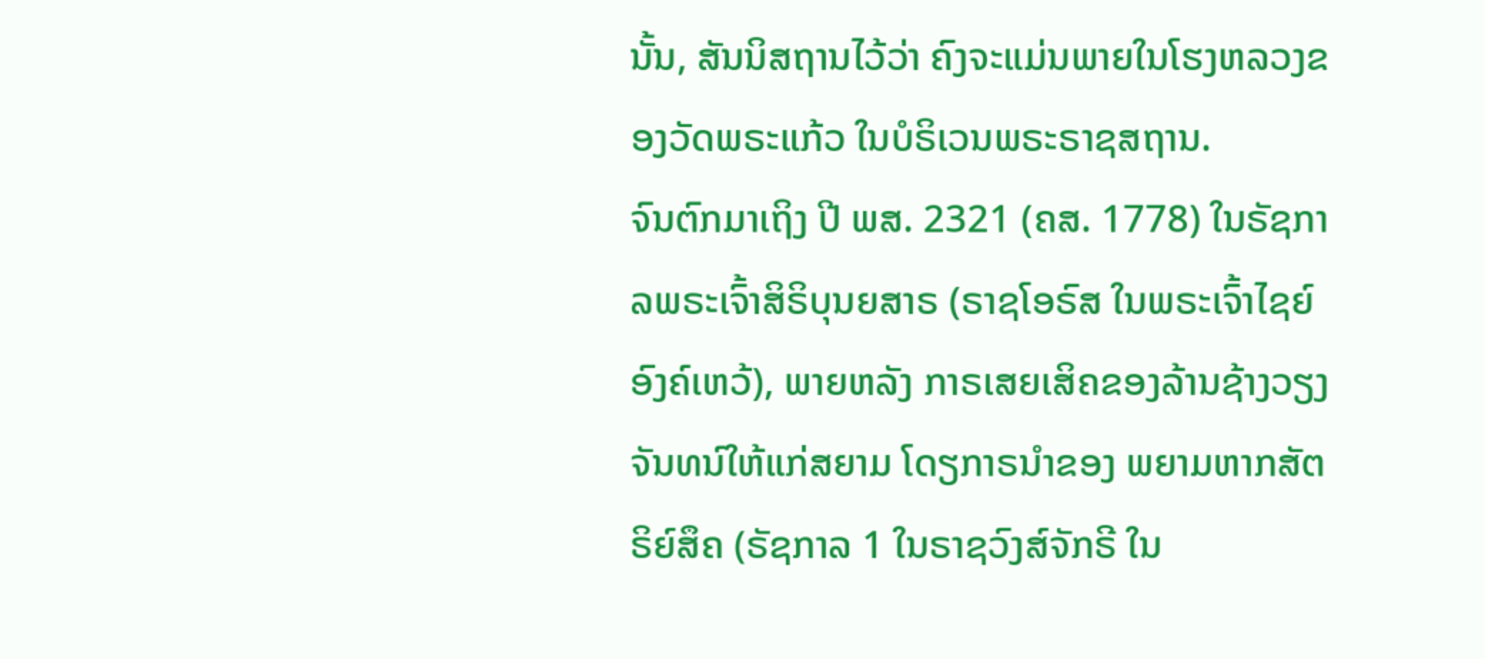ນັ້ນ, ສັນນິສຖານໄວ້ວ່າ ຄົງຈະແມ່ນພາຍໃນໂຮງຫລວງຂອງວັດພຣະແກ້ວ ໃນບໍຣິເວນພຣະຣາຊສຖານ.
ຈົນຕົກມາເຖິງ ປີ ພສ. 2321 (ຄສ. 1778) ໃນຣັຊກາລພຣະເຈົ້າສິຣິບຸນຍສາຣ (ຣາຊໂອຣົສ ໃນພຣະເຈົ້າໄຊຍ໌ ອົງຄ໌ເຫວ້), ພາຍຫລັງ ກາຣເສຍເສິຄຂອງລ້ານຊ້າງວຽງຈັນທນ໌ໃຫ້ແກ່ສຍາມ ໂດຽກາຣນຳຂອງ ພຍາມຫາກສັຕຣິຍ໌ສຶຄ (ຣັຊກາລ 1 ໃນຣາຊວົງສ໌ຈັກຣີ ໃນ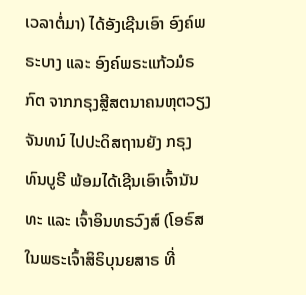ເວລາຕໍ່ມາ) ໄດ້ອັງເຊີນເອົາ ອົງຄ໌ພຣະບາງ ແລະ ອົງຄ໌ພຣະແກ້ວມໍຣກົຕ ຈາກກຣຸງສຼີສຕນາຄນຫຸຕວຽງຈັນທນ໌ ໄປປະດິສຖານຍັງ ກຣຸງທົນບູຣີ ພ້ອມໄດ້ເຊີນເອົາເຈົ້ານັນທະ ແລະ ເຈົ້າອິນທຣວົງສ໌ (ໂອຣົສ ໃນພຣະເຈົ້າສິຣິບຸນຍສາຣ ທີ່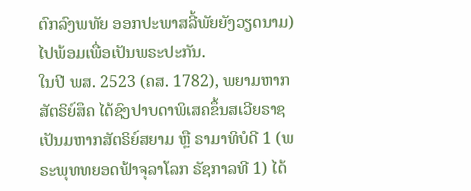ຕົກລົງພທັຍ ອອກປະພາສລີ້ພັຍຍັງວຽດນາມ) ໄປພ້ອມເພື່ອເປັນພຣະປະກັນ.
ໃນປີ ພສ. 2523 (ຄສ. 1782), ພຍາມຫາກສັຕຣິຍ໌ສຶຄ ໄດ້ຊົງປາບດາພິເສຄຂຶ້ນສເວີຍຣາຊ ເປັນມຫາກສັຕຣິຍ໌ສຍາມ ຫຼື ຣາມາທິບໍດີ 1 (ພຣະພຸທທຍອດຟ້າຈຸລາໂລກ ຣັຊກາລທີ 1) ໄດ້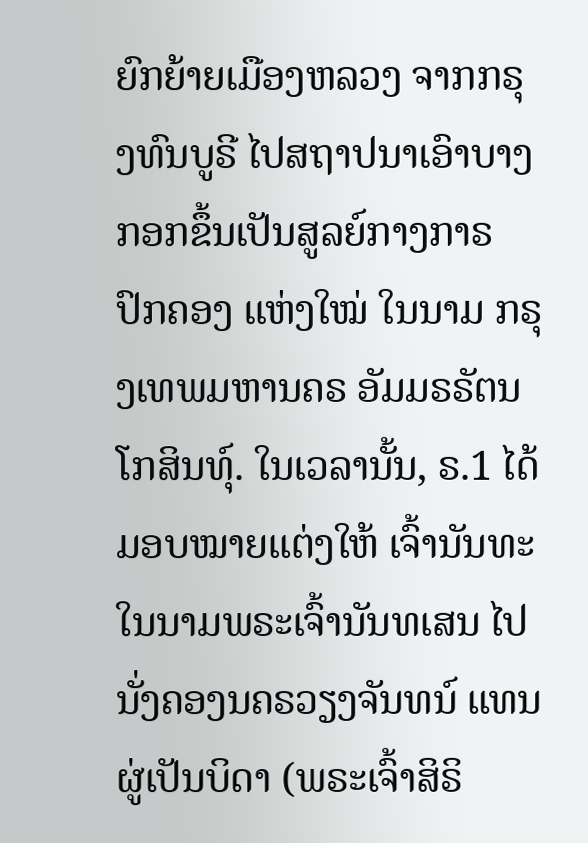ຍົກຍ້າຍເມືອງຫລວງ ຈາກກຣຸງທົນບູຣີ ໄປສຖາປນາເອົາບາງກອກຂຶ້ນເປັນສູລຍ໌ກາງກາຣປົກຄອງ ແຫ່ງໃໝ່ ໃນນາມ ກຣຸງເທພມຫານຄຣ ອັມມຣຣັຕນໂກສິນທຸ໌. ໃນເວລານັ້ນ, ຣ.1 ໄດ້ມອບໝາຍແຕ່ງໃຫ້ ເຈົ້ານັນທະ ໃນນາມພຣະເຈົ້ານັນທເສນ ໄປນັ່ງຄອງນຄຣວຽງຈັນທນ໌ ແທນຜູ່ເປັນບິດາ (ພຣະເຈົ້າສິຣິ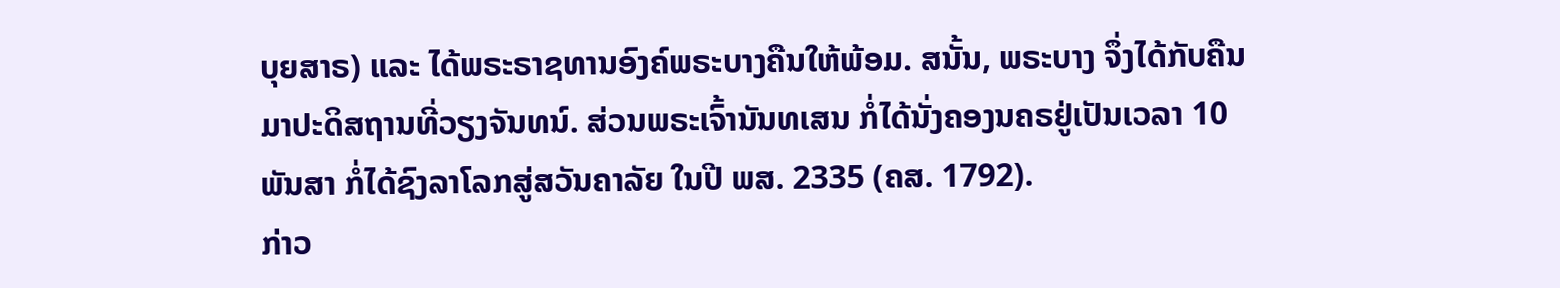ບຸຍສາຣ) ແລະ ໄດ້ພຣະຣາຊທານອົງຄ໌ພຣະບາງຄືນໃຫ້ພ້ອມ. ສນັ້ນ, ພຣະບາງ ຈຶ່ງໄດ້ກັບຄືນ ມາປະດິສຖານທີ່ວຽງຈັນທນ໌. ສ່ວນພຣະເຈົ້ານັນທເສນ ກໍ່ໄດ້ນັ່ງຄອງນຄຣຢູ່ເປັນເວລາ 10 ພັນສາ ກໍ່ໄດ້ຊົງລາໂລກສູ່ສວັນຄາລັຍ ໃນປີ ພສ. 2335 (ຄສ. 1792).
ກ່າວ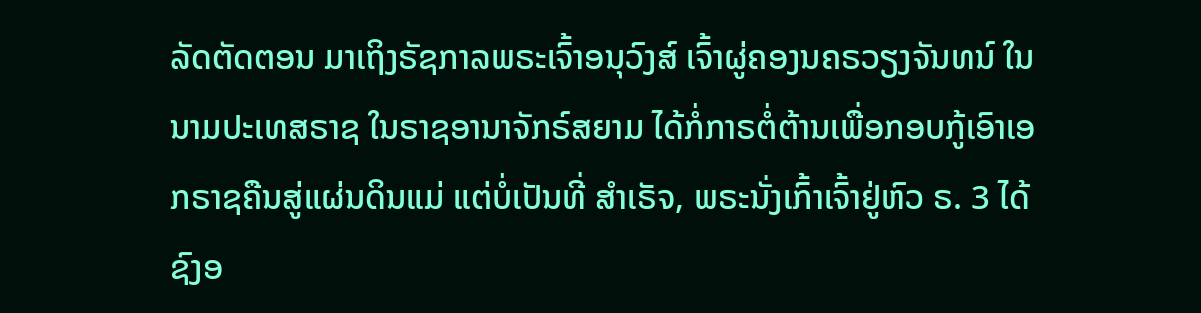ລັດຕັດຕອນ ມາເຖິງຣັຊກາລພຣະເຈົ້າອນຸວົງສ໌ ເຈົ້າຜູ່ຄອງນຄຣວຽງຈັນທນ໌ ໃນນາມປະເທສຣາຊ ໃນຣາຊອານາຈັກຣ໌ສຍາມ ໄດ້ກໍ່ກາຣຕໍ່ຕ້ານເພື່ອກອບກູ້ເອົາເອກຣາຊຄືນສູ່ແຜ່ນດິນແມ່ ແຕ່ບໍ່ເປັນທີ່ ສຳເຣັຈ, ພຣະນັ່ງເກົ້າເຈົ້າຢູ່ຫົວ ຣ. 3 ໄດ້ຊົງອ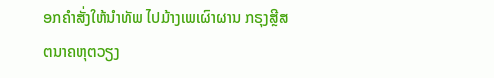ອກຄຳສັ່ງໃຫ້ນຳທັພ ໄປມ້າງເພເຜົາຜານ ກຣຸງສຼີສຕນາຄຫຸຕວຽງ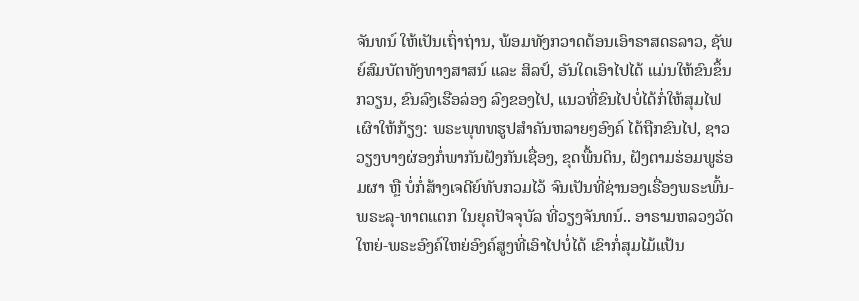ຈັນທນ໌ ໃຫ້ເປັນເຖົ່າຖ່ານ, ພ້ອມທັງກວາດຕ້ອນເອົາຣາສດຣລາວ, ຊັພຍ໌ສົມບັຕທັງທາງສາສນ໌ ແລະ ສິລປ໌, ອັນໃດເອົາໄປໄດ້ ແມ່ນໃຫ້ຂົນຂຶ້ນກວຽນ, ຂົນລົງເຮືອລ່ອງ ລົງຂອງໄປ, ແນວທີ່ຂົນໄປບໍ່ໄດ້ກໍ່ໃຫ້ສຸມໄຟ ເຜົາໃຫ້ກ້ຽງ: ພຣະພຸທທຮູປສຳຄັນຫລາຍໆອົງຄ໌ ໄດ້ຖືກຂົນໄປ, ຊາວວຽງບາງຜ່ອງກໍ່ພາກັນຝັງກັນເຊື່ອງ, ຂຸດພື້ນດິນ, ຝັງຕາມຮ່ອມພູຮ່ອມຜາ ຫຼື ບໍ່ກໍ່ສ້າງເຈດີຍ໌ທັບກວມໄວ້ ຈົນເປັນທີ່ຊ່ານອງເຣື່ອງພຣະພົ້ນ-ພຣະລຸ-ທາຕແຕກ ໃນຍຸຄປັຈຈຸບັລ ທີ່ວຽງຈັນທນ໌.. ອາຣາມຫລວງວັດໃຫຍ່-ພຣະອົງຄ໌ໃຫຍ່ອົງຄ໌ສູງທີ່ເອົາໄປບໍ່ໄດ້ ເຂົາກໍ່ສຸມໄມ້ແປ້ນ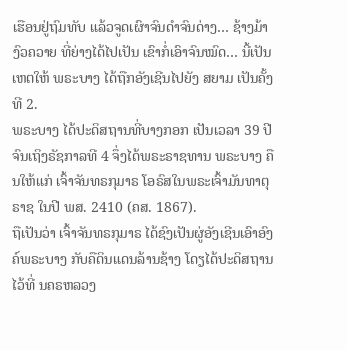ເຮືອນຢູ່ຖົມທັບ ແລ້ວຈູດເຜົາຈົນດຳຈົນດ່າງ… ຊ້າງມ້າງົວຄວາຍ ທີ່ຍ່າງໄດ້ໄປເປັນ ເຂົາກໍ່ເອົາຈົນໝົດ… ນີ້ເປັນເຫຕໃຫ້ ພຣະບາງ ໄດ້ຖືກອັງເຊີນໄປຍັງ ສຍາມ ເປັນຄັ້ງທີ 2.
ພຣະບາງ ໄດ້ປະດິສຖານທີ່ບາງກອກ ເປັນເວລາ 39 ປີ ຈົນເຖິງຣັຊກາລທີ 4 ຈຶ່ງໄດ້ພຣະຣາຊທານ ພຣະບາງ ຄືນໃຫ້ແກ່ ເຈົ້າຈັນທຣກຸມາຣ ໂອຣົສໃນພຣະເຈົ້າມັນທາຕຸຣາຊ ໃນປີ ພສ. 2410 (ຄສ. 1867).
ຖືເປັນວ່າ ເຈົ້າຈັນທຣກຸມາຣ ໄດ້ຊົງເປັນຜູ່ອັງເຊີນເອົາອົງຄ໌ພຣະບາງ ກັບຄືດິນແດນລ້ານຊ້າງ ໂດຽໄດ້ປະດິສຖານໄວ້ທີ່ ນຄຣຫລວງ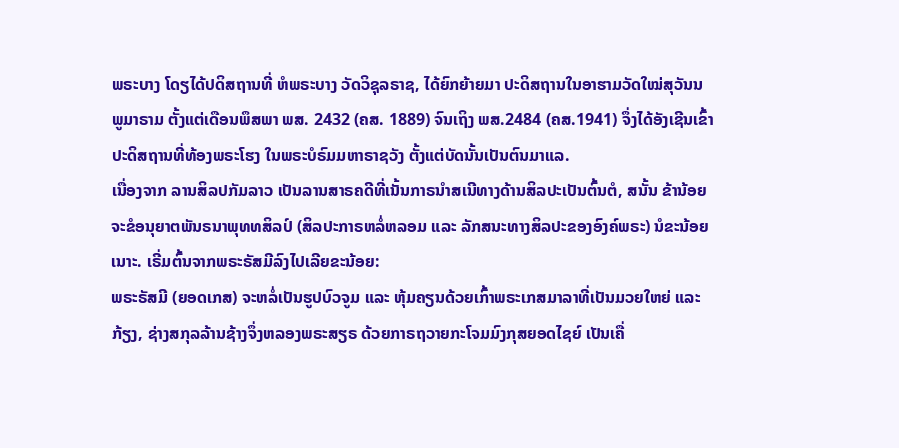ພຣະບາງ ໂດຽໄດ້ປດິສຖານທີ່ ຫໍພຣະບາງ ວັດວິຊຸລຣາຊ, ໄດ້ຍົກຍ້າຍມາ ປະດິສຖານໃນອາຮາມວັດໃໝ່ສຸວັນນພູມາຣາມ ຕັ້ງແຕ່ເດືອນພຶສພາ ພສ. 2432 (ຄສ. 1889) ຈົນເຖິງ ພສ.2484 (ຄສ.1941) ຈຶ່ງໄດ້ອັງເຊີນເຂົ້າປະດິສຖານທີ່ທ້ອງພຣະໂຮງ ໃນພຣະບໍຣົມມຫາຣາຊວັງ ຕັ້ງແຕ່ບັດນັ້ນເປັນຕົນມາແລ.
ເນື່ອງຈາກ ລານສິລປກັມລາວ ເປັນລານສາຣຄດີທີ່ເນັ້ນກາຣນຳສເນີທາງດ້ານສິລປະເປັນຕົ້ນຕໍ, ສນັ້ນ ຂ້ານ້ອຍ ຈະຂໍອນຸຍາຕພັນຣນາພຸທທສິລປ໌ (ສິລປະກາຣຫລໍ່ຫລອມ ແລະ ລັກສນະທາງສິລປະຂອງອົງຄ໌ພຣະ) ນໍຂະນ້ອຍເນາະ. ເຣີ່ມຕົ້ນຈາກພຣະຣັສມີລົງໄປເລີຍຂະນ້ອຍ:
ພຣະຣັສມີ (ຍອດເກສ) ຈະຫລໍ່ເປັນຮູປບົວຈູມ ແລະ ຫຸ້ມຄຽນດ້ວຍເກົ້າພຣະເກສມາລາທີ່ເປັນມວຍໃຫຍ່ ແລະ ກ້ຽງ, ຊ່າງສກຸລລ້ານຊ້າງຈຶ່ງຫລອງພຣະສຽຣ ດ້ວຍກາຣຖວາຍກະໂຈມມົງກຸສຍອດໄຊຍ໌ ເປັນເຄື່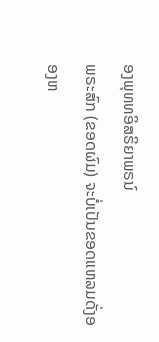ອງພຸທທອິສຣິຍາພຣນ໌
ພຣະສົກ (ຂອດຜົມ) ຈະບໍ່ເປັນຂອດແຫລມດັ່ງອອງຫ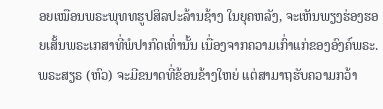ອຍເໝືອນພຣະພຸທທຮູປສິລປະລ້ານຊ້າງ ໃນຍຸຄຫລັງ, ຈະເຫັນພຽງຮ່ອງຮອຍເສັ້ນພຣະເກສາທີ່ພໍປາກົດເທົ່ານັ້ນ ເນື່ອງຈາກຄວາມເກົ່າແກ່ຂອງອົງຄ໌ພຣະ.
ພຣະສຽຣ (ຫົວ) ຈະມີຂນາດທີ່ຂ້ອນຂ້າງໃຫຍ່ ແຕ່ສາມາຖຮັບຄວາມກວ້າ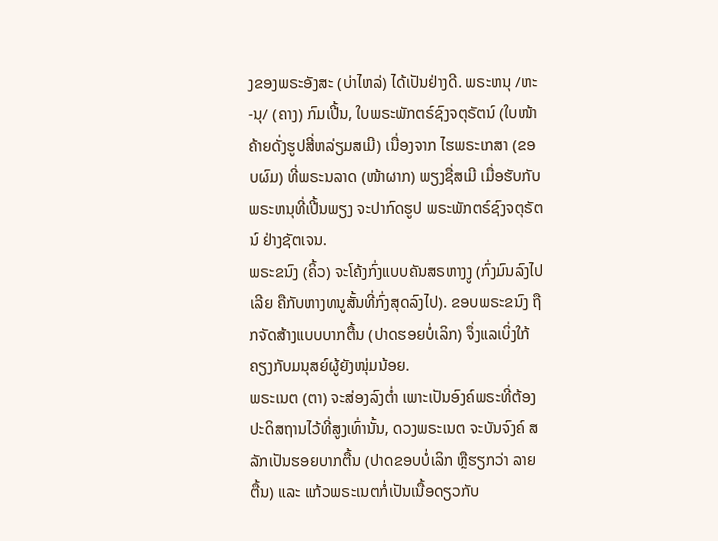ງຂອງພຣະອັງສະ (ບ່າໄຫລ່) ໄດ້ເປັນຢ່າງດີ. ພຣະຫນຸ /ຫະ-ນຸ/ (ຄາງ) ກົມເປີ້ນ, ໃບພຣະພັກຕຣ໌ຊົງຈຕຸຣັຕນ໌ (ໃບໜ້າຄ້າຍດັ່ງຮູປສີ່ຫລ່ຽມສເມີ) ເນື່ອງຈາກ ໄຮພຣະເກສາ (ຂອບຜົມ) ທີ່ພຣະນລາດ (ໜ້າຜາກ) ພຽງຊື່ສເມີ ເມື່ອຮັບກັບພຣະຫນຸທີ່ເປີ້ນພຽງ ຈະປາກົດຮູປ ພຣະພັກຕຣ໌ຊົງຈຕຸຣັຕນ໌ ຢ່າງຊັຕເຈນ.
ພຣະຂນົງ (ຄິ້ວ) ຈະໂຄ້ງກົ່ງແບບຄັນສຣຫາງງູ (ກົ່ງມົນລົງໄປເລີຍ ຄືກັບຫາງທນູສັ້ນທີ່ກົ່ງສຸດລົງໄປ). ຂອບພຣະຂນົງ ຖືກຈັດສ້າງແບບບາກຕື້ນ (ປາດຮອຍບໍ່ເລິກ) ຈຶ່ງແລເບິ່ງໃກ້ຄຽງກັບມນຸສຍ໌ຜູ້ຍັງໜຸ່ມນ້ອຍ.
ພຣະເນຕ (ຕາ) ຈະສ່ອງລົງຕ່ຳ ເພາະເປັນອົງຄ໌ພຣະທີ່ຕ້ອງປະດິສຖານໄວ້ທີ່ສູງເທົ່ານັ້ນ, ດວງພຣະເນຕ ຈະບັນຈົງຄ໌ ສລັກເປັນຮອຍບາກຕື້ນ (ປາດຂອບບໍ່ເລິກ ຫຼືຮຽກວ່າ ລາຍຕື້ນ) ແລະ ແກ້ວພຣະເນຕກໍ່ເປັນເນື້ອດຽວກັບ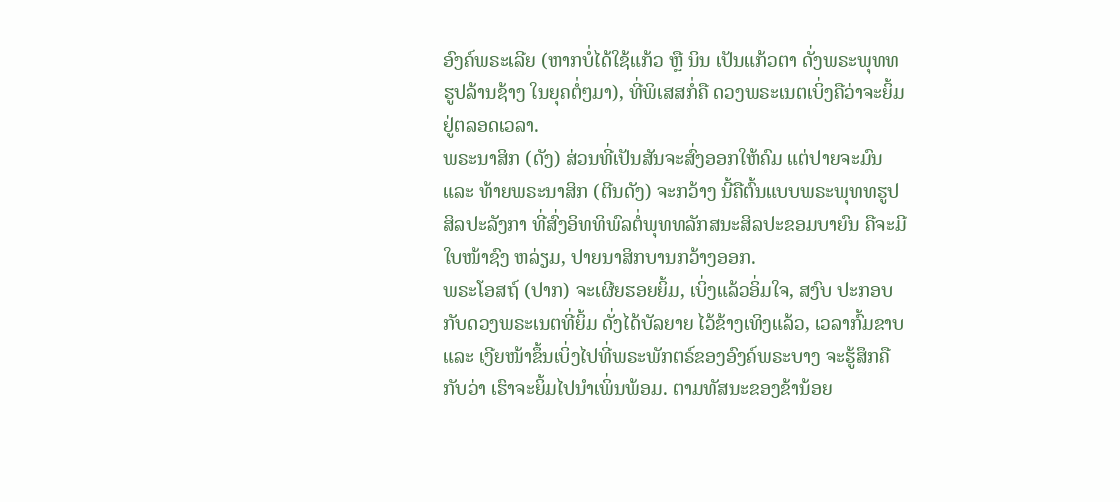ອົງຄ໌ພຣະເລີຍ (ຫາກບໍ່ໄດ້ໃຊ້ແກ້ວ ຫຼື ນິນ ເປັນແກ້ວຕາ ດັ່ງພຣະພຸທທຮູປລ້ານຊ້າງ ໃນຍຸຄຕໍ່ໆມາ), ທີ່ພິເສສກໍ່ຄື ດວງພຣະເນຕເບິ່ງຄືວ່າຈະຍິ້ມຢູ່ຕລອດເວລາ.
ພຣະນາສິກ (ດັງ) ສ່ວນທີ່ເປັນສັນຈະສົ່ງອອກໃຫ້ຄົມ ແຕ່ປາຍຈະມົນ ແລະ ທ້າຍພຣະນາສິກ (ຕີນດັງ) ຈະກວ້າງ ນີ້ຄືຕົ້ນແບບພຣະພຸທທຮູປສິລປະລັງກາ ທີ່ສົ່ງອິທທິພົລຕໍ່ພຸທທລັກສນະສິລປະຂອມບາຍົນ ຄືຈະມີໃບໜ້າຊົງ ຫລ່ຽມ, ປາຍນາສິກບານກວ້າງອອກ.
ພຣະໂອສຖ໌ (ປາກ) ຈະເຜີຍຮອຍຍິ້ມ, ເບິ່ງແລ້ວອິ່ມໃຈ, ສງົບ ປະກອບກັບດວງພຣະເນຕທີ່ຍິ້ມ ດັ່ງໄດ້ບັລຍາຍ ໄວ້ຂ້າງເທິງແລ້ວ, ເວລາກົ້ມຂາບ ແລະ ເງີຍໜ້າຂຶ້ນເບິ່ງໄປທີ່ພຣະພັກຕຣ໌ຂອງອົງຄ໌ພຣະບາງ ຈະຮູ້ສຶກຄືກັບວ່າ ເຮົາຈະຍິ້ມໄປນຳເພິ່ນພ້ອມ. ຕາມທັສນະຂອງຂ້ານ້ອຍ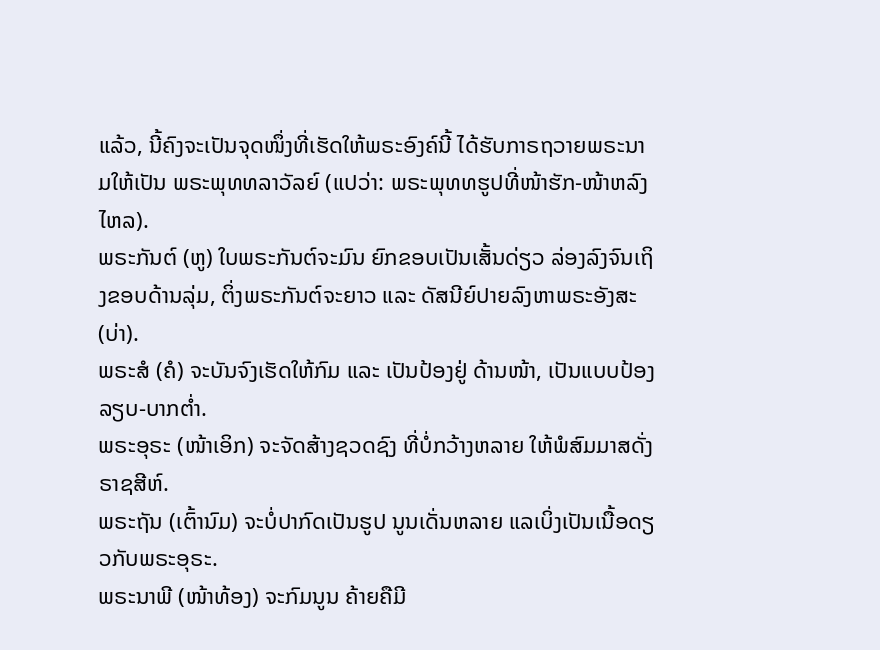ແລ້ວ, ນີ້ຄົງຈະເປັນຈຸດໜຶ່ງທີ່ເຮັດໃຫ້ພຣະອົງຄ໌ນີ້ ໄດ້ຮັບກາຣຖວາຍພຣະນາມໃຫ້ເປັນ ພຣະພຸທທລາວັລຍ໌ (ແປວ່າ: ພຣະພຸທທຮູປທີ່ໜ້າຮັກ-ໜ້າຫລົງໄຫລ).
ພຣະກັນຕ໌ (ຫູ) ໃບພຣະກັນຕ໌ຈະມົນ ຍົກຂອບເປັນເສັ້ນດ່ຽວ ລ່ອງລົງຈົນເຖິງຂອບດ້ານລຸ່ມ, ຕິ່ງພຣະກັນຕ໌ຈະຍາວ ແລະ ດັສນີຍ໌ປາຍລົງຫາພຣະອັງສະ (ບ່າ).
ພຣະສໍ (ຄໍ) ຈະບັນຈົງເຮັດໃຫ້ກົມ ແລະ ເປັນປ້ອງຢູ່ ດ້ານໜ້າ, ເປັນແບບປ້ອງລຽບ-ບາກຕ່ຳ.
ພຣະອຸຣະ (ໜ້າເອິກ) ຈະຈັດສ້າງຊວດຊົງ ທີ່ບໍ່ກວ້າງຫລາຍ ໃຫ້ພໍສົມມາສດັ່ງຣາຊສີຫ໌.
ພຣະຖັນ (ເຕົ້ານົມ) ຈະບໍ່ປາກົດເປັນຮູປ ນູນເດັ່ນຫລາຍ ແລເບິ່ງເປັນເນື້ອດຽວກັບພຣະອຸຣະ.
ພຣະນາພີ (ໜ້າທ້ອງ) ຈະກົມນູນ ຄ້າຍຄືມີ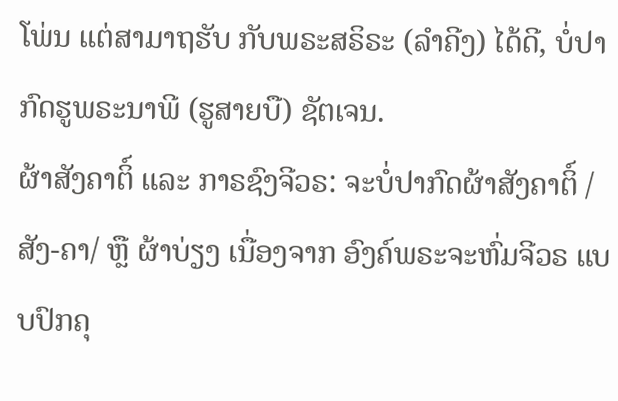ໂພ່ນ ແຕ່ສາມາຖຮັບ ກັບພຣະສຣິຣະ (ລຳຄີງ) ໄດ້ດີ, ບໍ່ປາກົດຮູພຣະນາພີ (ຮູສາຍບື) ຊັຕເຈນ.
ຜ້າສັງຄາຕິ໌ ແລະ ກາຣຊົງຈີວຣ: ຈະບໍ່ປາກົດຜ້າສັງຄາຕິ໌ /ສັງ-ຄາ/ ຫຼື ຜ້າບ່ຽງ ເນື່ອງຈາກ ອົງຄ໌ພຣະຈະຫົ່ມຈີວຣ ແບບປົກຄຸ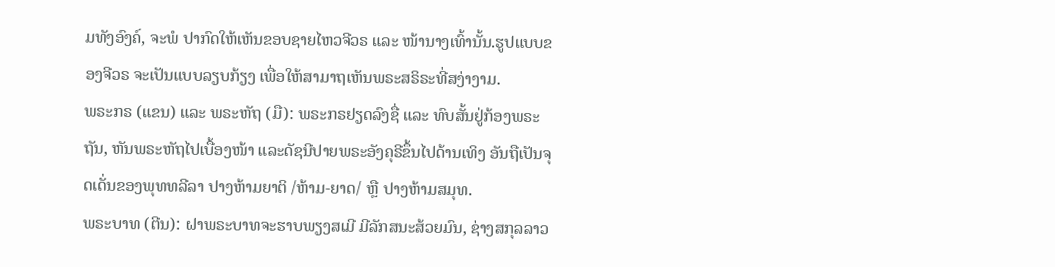ມທັງອົງຄ໌, ຈະພໍ ປາກົດໃຫ້ເຫັນຂອບຊາຍໄຫວຈີວຣ ແລະ ໜ້ານາງເທົ້ານັ້ນ.ຮູປແບບຂອງຈີວຣ ຈະເປັນແບບລຽບກ້ຽງ ເພື່ອໃຫ້ສາມາຖເຫັນພຣະສຣິຣະທີ່ສງ່າງາມ.
ພຣະກຣ (ແຂນ) ແລະ ພຣະຫັຖ (ມື): ພຣະກຣຢຽດລົງຊື່ ແລະ ທົບສັ້ນຢູ່ກ້ອງພຣະຖັນ, ຫັນພຣະຫັຖໄປເບື້ອງໜ້າ ແລະດັຊນີປາຍພຣະອັງຄຸຣີຂຶ້ນໄປດ້ານເທິງ ອັນຖືເປັນຈຸດເດັ່ນຂອງພຸທທລີລາ ປາງຫ້າມຍາຕິ /ຫ້າມ-ຍາດ/ ຫຼື ປາງຫ້າມສມຸທ.
ພຣະບາທ (ຕີນ): ຝາພຣະບາທຈະຮາບພຽງສເມີ ມີລັກສນະສ້ວຍມົນ, ຊ່າງສກຸລລາວ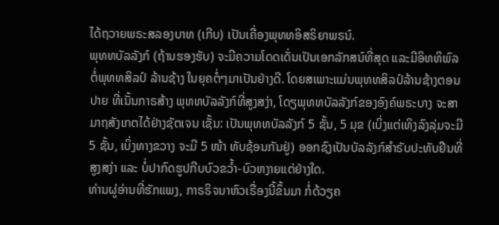ໄດ້ຖວາຍພຣະສລອງບາທ (ເກີບ) ເປັນເຄື່ອງພຸທທອິສຣິຍາພຣນ໌.
ພຸທທບັລລັງກ໌ (ຖ້ານຮອງຮັບ) ຈະມີຄວາມໂດດເດັ່ນເປັນເອກລັກສນ໌ທີ່ສຸດ ແລະມີອິທທິພົລຕໍ່ພຸທທສິລປ໌ ລ້ານຊ້າງ ໃນຍຸຄຕໍ່ໆມາເປັນຢ່າງດີ. ໂດຍສເພາະແມ່ນພຸທທສິລປ໌ລ້ານຊ້າງຕອນປາຍ ທີ່ເນັ້ນກາຣສ້າງ ພຸທທບັລລັງກ໌ທີ່ສູງສງ່າ, ໂດຽພຸທທບັລລັງກ໌ຂອງອົງຄ໌ພຣະບາງ ຈະສາມາຖສັງເກຕໄດ້ຢ່າງຊັຕເຈນ ເຊັ້ນ: ເປັນພຸທທບັລລັງກ໌ 5 ຊັ້ນ, 5 ມຸຂ (ເບິ່ງແຕ່ເທິງລົງລຸ່ມຈະມີ 5 ຊັ້ນ, ເບິ່ງທາງຂວາງ ຈະມີ 5 ໜ້າ ທັບຊ້ອນກັນຢູ່) ອອກຊົງເປັນບັລລັງກ໌ສຳຣັບປະທັບຢືນທີ່ສູງສງ່າ ແລະ ບໍ່ປາກົດຮູປກີບບົວຂວໍ້າ-ບົວຫງາຍແຕ່ຢ່າງໃດ.
ທ່ານຜູ່ອ່ານທີ່ຮັກແພງ, ກາຣຣິຈນາຫົວເຣື່ອງນີ້ຂຶ້ນມາ ກໍ່ດ້ວຽຄ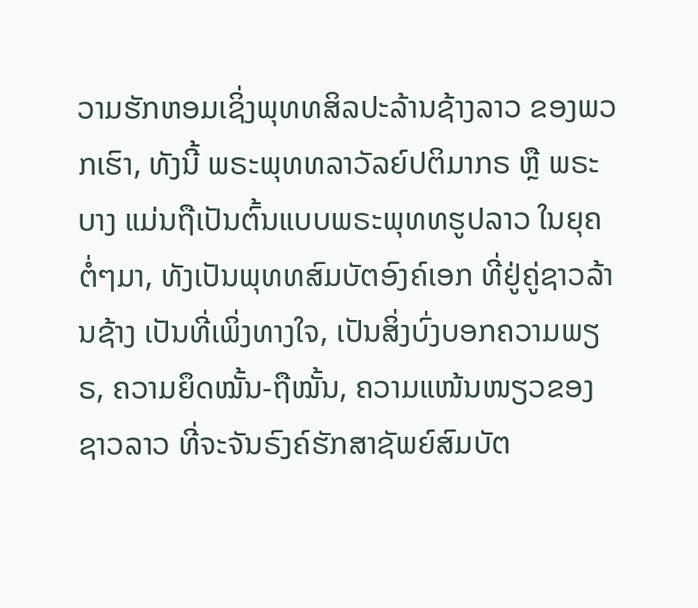ວາມຮັກຫອມເຊິ່ງພຸທທສິລປະລ້ານຊ້າງລາວ ຂອງພວກເຮົາ, ທັງນີ້ ພຣະພຸທທລາວັລຍ໌ປຕິມາກຣ ຫຼື ພຣະບາງ ແມ່ນຖືເປັນຕົ້ນແບບພຣະພຸທທຮູປລາວ ໃນຍຸຄຕໍ່ໆມາ, ທັງເປັນພຸທທສົມບັຕອົງຄ໌ເອກ ທີ່ຢູ່ຄູ່ຊາວລ້ານຊ້າງ ເປັນທີ່ເພິ່ງທາງໃຈ, ເປັນສິ່ງບົ່ງບອກຄວາມພຽຣ, ຄວາມຍຶດໝັ້ນ-ຖືໝັ້ນ, ຄວາມແໜ້ນໜຽວຂອງຊາວລາວ ທີ່ຈະຈັນຣົງຄ໌ຮັກສາຊັພຍ໌ສົມບັຕ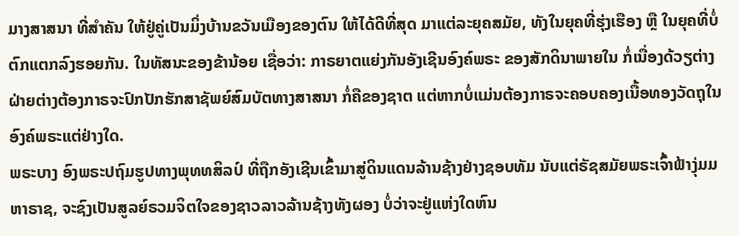ມາງສາສນາ ທີ່ສຳຄັນ ໃຫ້ຢູ່ຄູ່ເປັນມິ່ງບ້ານຂວັນເມືອງຂອງຕົນ ໃຫ້ໄດ້ດີທີ່ສຸດ ມາແຕ່ລະຍຸຄສມັຍ, ທັງໃນຍຸຄທີ່ຮຸ່ງເຮືອງ ຫຼື ໃນຍຸຄທີ່ບໍ່ຕົກແຕກລົງຮອຍກັນ. ໃນທັສນະຂອງຂ້ານ້ອຍ ເຊື່ອວ່າ: ກາຣຍາຕແຍ່ງກັນອັງເຊີນອົງຄ໌ພຣະ ຂອງສັກດິນາພາຍໃນ ກໍ່ເນື່ອງດ້ວຽຕ່າງຝ່າຍຕ່າງຕ້ອງກາຣຈະປົກປັກຮັກສາຊັພຍ໌ສົມບັຕທາງສາສນາ ກໍ່ຄືຂອງຊາຕ ແຕ່ຫາກບໍ່ແມ່ນຕ້ອງກາຣຈະຄອບຄອງເນື້ອທອງວັດຖຸໃນອົງຄ໌ພຣະແຕ່ຢ່າງໃດ.
ພຣະບາງ ອົງພຣະປຖົມຮູປທາງພຸທທສິລປ໌ ທີ່ຖືກອັງເຊີນເຂົ້າມາສູ່ດິນແດນລ້ານຊ້າງຢ່າງຊອບທັມ ນັບແຕ່ຣັຊສມັຍພຣະເຈົ້າຟ້າງຸ່ມມຫາຣາຊ, ຈະຊົງເປັນສູລຍ໌ຣວມຈິຕໃຈຂອງຊາວລາວລ້ານຊ້າງທັງຜອງ ບໍ່ວ່າຈະຢູ່ແຫ່ງໃດຫົນ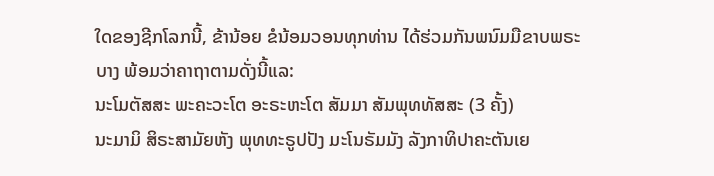ໃດຂອງຊີກໂລກນີ້, ຂ້ານ້ອຍ ຂໍນ້ອມວອນທຸກທ່ານ ໄດ້ຮ່ວມກັນພນົມມືຂາບພຣະບາງ ພ້ອມວ່າຄາຖາຕາມດັ່ງນີ້ແລ:
ນະໂມຕັສສະ ພະຄະວະໂຕ ອະຣະຫະໂຕ ສັມມາ ສັມພຸທທັສສະ (3 ຄັ້ງ)
ນະມາມິ ສິຣະສາມັຍຫັງ ພຸທທະຣູປປັງ ມະໂນຣັມມັງ ລັງກາທິປາຄະຕັນເຍ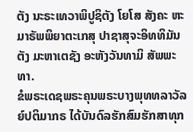ຕັງ ນະຣະເທວາພິປູຊິຕັງ ໂຍໂສ ສັງຄະ ຫະມາຣັພພິຍາຕະເກສຸ ປາຊາສຸຈະອິທທິມັນຕັງ ມະຫາເຕຊັງ ອະຫັງວັນທາມິ ສັພພະທາ.
ຂໍພຣະເດຊພຣະຄຸນພຣະບາງພຸທທລາວັລຍ໌ປຕິມາກຣ ໄດ້ບັນດົລຮັກສົມຮັກສາທຸກ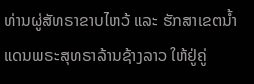ທ່ານຜູ່ສັທຣາຂາບໄຫວ້ ແລະ ຮັກສາເຂຕນ້ຳແດນພຣະສຸທຣາລ້ານຊ້າງລາວ ໃຫ້ຢູ່ຄູ່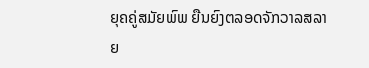ຍຸຄຄູ່ສມັຍພົພ ຍືນຍົງຕລອດຈັກວາລສລາຍ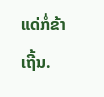ແດ່ກໍ່ຂ້າເຖີ້ນ.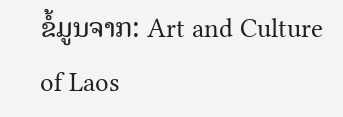ຂໍ້ມູນຈາກ: Art and Culture of Laos